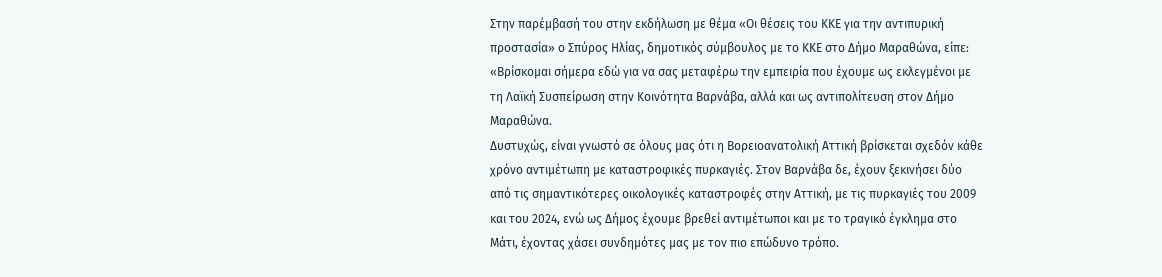Στην παρέμβασή του στην εκδήλωση με θέμα «Οι θέσεις του ΚΚΕ για την αντιπυρική προστασία» ο Σπύρος Ηλίας, δημοτικός σύμβουλος με το ΚΚΕ στο Δήμο Μαραθώνα, είπε:
«Βρίσκομαι σήμερα εδώ για να σας μεταφέρω την εμπειρία που έχουμε ως εκλεγμένοι με τη Λαϊκή Συσπείρωση στην Κοινότητα Βαρνάβα, αλλά και ως αντιπολίτευση στον Δήμο Μαραθώνα.
Δυστυχώς, είναι γνωστό σε όλους μας ότι η Βορειοανατολική Αττική βρίσκεται σχεδόν κάθε χρόνο αντιμέτωπη με καταστροφικές πυρκαγιές. Στον Βαρνάβα δε, έχουν ξεκινήσει δύο από τις σημαντικότερες οικολογικές καταστροφές στην Αττική, με τις πυρκαγιές του 2009 και του 2024, ενώ ως Δήμος έχουμε βρεθεί αντιμέτωποι και με το τραγικό έγκλημα στο Μάτι, έχοντας χάσει συνδημότες μας με τον πιο επώδυνο τρόπο.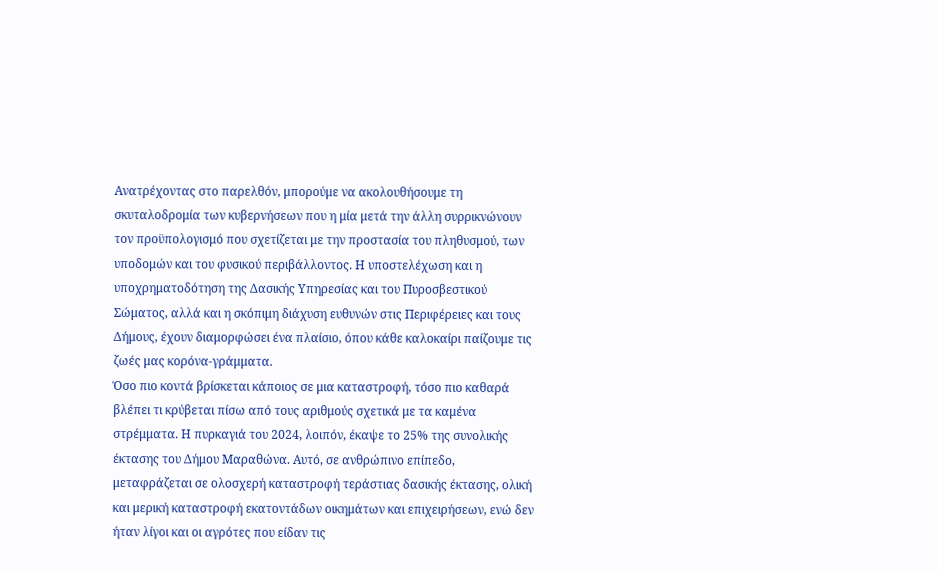Ανατρέχοντας στο παρελθόν, μπορούμε να ακολουθήσουμε τη σκυταλοδρομία των κυβερνήσεων που η μία μετά την άλλη συρρικνώνουν τον προϋπολογισμό που σχετίζεται με την προστασία του πληθυσμού, των υποδομών και του φυσικού περιβάλλοντος. Η υποστελέχωση και η υποχρηματοδότηση της Δασικής Υπηρεσίας και του Πυροσβεστικού Σώματος, αλλά και η σκόπιμη διάχυση ευθυνών στις Περιφέρειες και τους Δήμους, έχουν διαμορφώσει ένα πλαίσιο, όπου κάθε καλοκαίρι παίζουμε τις ζωές μας κορόνα-γράμματα.
Όσο πιο κοντά βρίσκεται κάποιος σε μια καταστροφή, τόσο πιο καθαρά βλέπει τι κρύβεται πίσω από τους αριθμούς σχετικά με τα καμένα στρέμματα. Η πυρκαγιά του 2024, λοιπόν, έκαψε το 25% της συνολικής έκτασης του Δήμου Μαραθώνα. Αυτό, σε ανθρώπινο επίπεδο, μεταφράζεται σε ολοσχερή καταστροφή τεράστιας δασικής έκτασης, ολική και μερική καταστροφή εκατοντάδων οικημάτων και επιχειρήσεων, ενώ δεν ήταν λίγοι και οι αγρότες που είδαν τις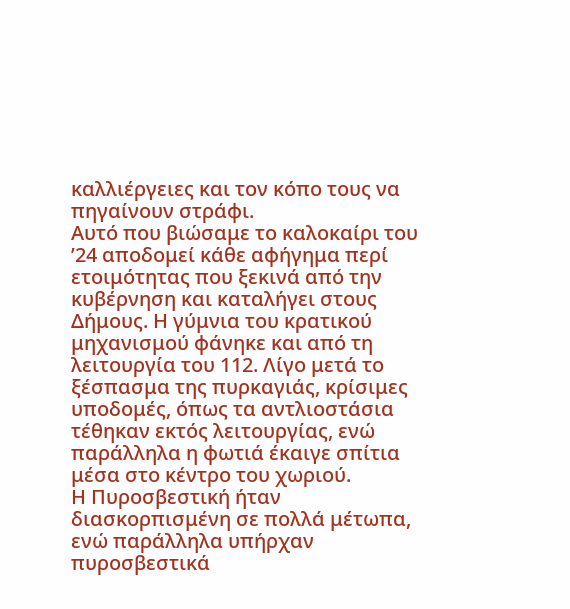καλλιέργειες και τον κόπο τους να πηγαίνουν στράφι.
Αυτό που βιώσαμε το καλοκαίρι του ’24 αποδομεί κάθε αφήγημα περί ετοιμότητας που ξεκινά από την κυβέρνηση και καταλήγει στους Δήμους. Η γύμνια του κρατικού μηχανισμού φάνηκε και από τη λειτουργία του 112. Λίγο μετά το ξέσπασμα της πυρκαγιάς, κρίσιμες υποδομές, όπως τα αντλιοστάσια τέθηκαν εκτός λειτουργίας, ενώ παράλληλα η φωτιά έκαιγε σπίτια μέσα στο κέντρο του χωριού.
Η Πυροσβεστική ήταν διασκορπισμένη σε πολλά μέτωπα, ενώ παράλληλα υπήρχαν πυροσβεστικά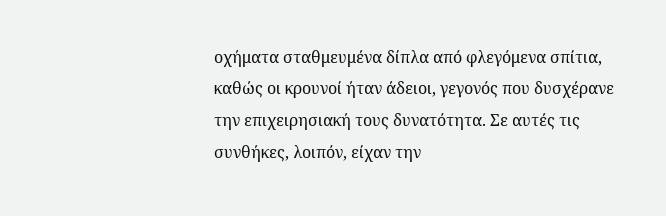οχήματα σταθμευμένα δίπλα από φλεγόμενα σπίτια, καθώς οι κρουνοί ήταν άδειοι, γεγονός που δυσχέρανε την επιχειρησιακή τους δυνατότητα. Σε αυτές τις συνθήκες, λοιπόν, είχαν την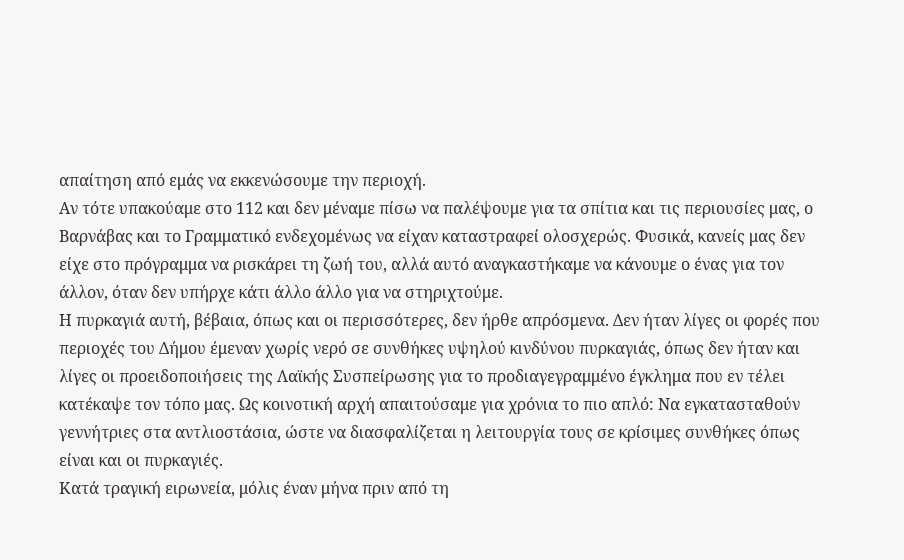απαίτηση από εμάς να εκκενώσουμε την περιοχή.
Αν τότε υπακούαμε στο 112 και δεν μέναμε πίσω να παλέψουμε για τα σπίτια και τις περιουσίες μας, ο Βαρνάβας και το Γραμματικό ενδεχομένως να είχαν καταστραφεί ολοσχερώς. Φυσικά, κανείς μας δεν είχε στο πρόγραμμα να ρισκάρει τη ζωή του, αλλά αυτό αναγκαστήκαμε να κάνουμε ο ένας για τον άλλον, όταν δεν υπήρχε κάτι άλλο άλλο για να στηριχτούμε.
Η πυρκαγιά αυτή, βέβαια, όπως και οι περισσότερες, δεν ήρθε απρόσμενα. Δεν ήταν λίγες οι φορές που περιοχές του Δήμου έμεναν χωρίς νερό σε συνθήκες υψηλού κινδύνου πυρκαγιάς, όπως δεν ήταν και λίγες οι προειδοποιήσεις της Λαϊκής Συσπείρωσης για το προδιαγεγραμμένο έγκλημα που εν τέλει κατέκαψε τον τόπο μας. Ως κοινοτική αρχή απαιτούσαμε για χρόνια το πιο απλό: Να εγκατασταθούν γεννήτριες στα αντλιοστάσια, ώστε να διασφαλίζεται η λειτουργία τους σε κρίσιμες συνθήκες όπως είναι και οι πυρκαγιές.
Κατά τραγική ειρωνεία, μόλις έναν μήνα πριν από τη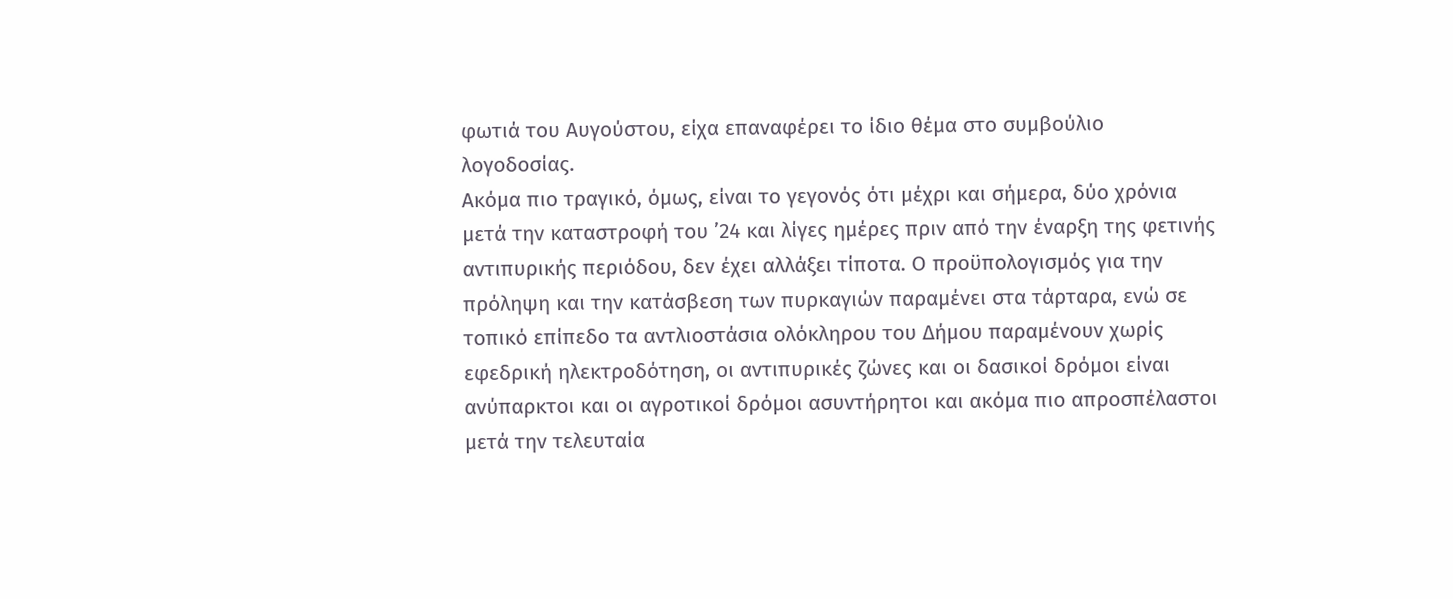φωτιά του Αυγούστου, είχα επαναφέρει το ίδιο θέμα στο συμβούλιο λογοδοσίας.
Ακόμα πιο τραγικό, όμως, είναι το γεγονός ότι μέχρι και σήμερα, δύο χρόνια μετά την καταστροφή του ’24 και λίγες ημέρες πριν από την έναρξη της φετινής αντιπυρικής περιόδου, δεν έχει αλλάξει τίποτα. Ο προϋπολογισμός για την πρόληψη και την κατάσβεση των πυρκαγιών παραμένει στα τάρταρα, ενώ σε τοπικό επίπεδο τα αντλιοστάσια ολόκληρου του Δήμου παραμένουν χωρίς εφεδρική ηλεκτροδότηση, οι αντιπυρικές ζώνες και οι δασικοί δρόμοι είναι ανύπαρκτοι και οι αγροτικοί δρόμοι ασυντήρητοι και ακόμα πιο απροσπέλαστοι μετά την τελευταία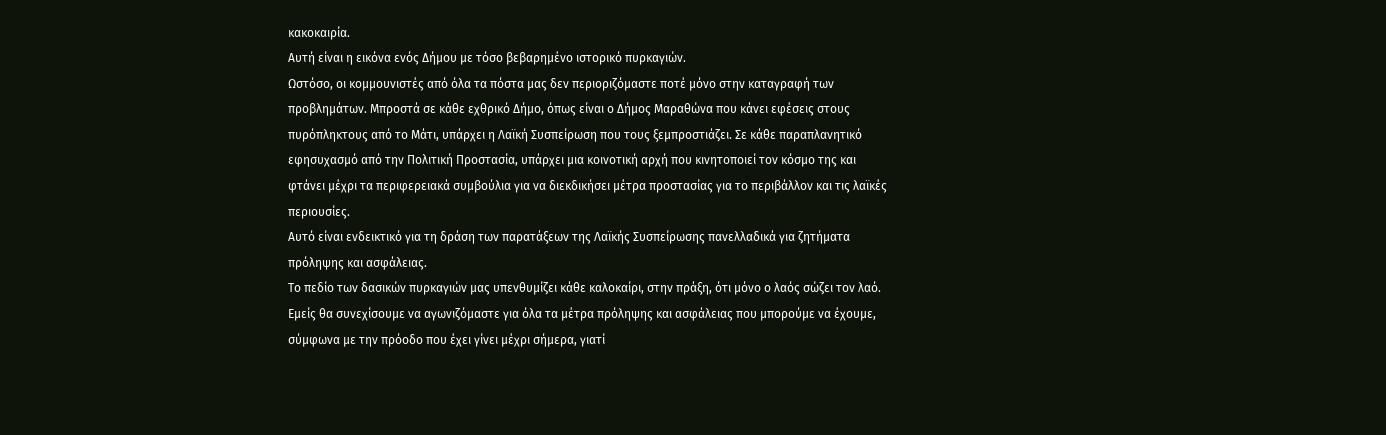κακοκαιρία.
Αυτή είναι η εικόνα ενός Δήμου με τόσο βεβαρημένο ιστορικό πυρκαγιών.
Ωστόσο, οι κομμουνιστές από όλα τα πόστα μας δεν περιοριζόμαστε ποτέ μόνο στην καταγραφή των προβλημάτων. Μπροστά σε κάθε εχθρικό Δήμο, όπως είναι ο Δήμος Μαραθώνα που κάνει εφέσεις στους πυρόπληκτους από το Μάτι, υπάρχει η Λαϊκή Συσπείρωση που τους ξεμπροστιάζει. Σε κάθε παραπλανητικό εφησυχασμό από την Πολιτική Προστασία, υπάρχει μια κοινοτική αρχή που κινητοποιεί τον κόσμο της και φτάνει μέχρι τα περιφερειακά συμβούλια για να διεκδικήσει μέτρα προστασίας για το περιβάλλον και τις λαϊκές περιουσίες.
Αυτό είναι ενδεικτικό για τη δράση των παρατάξεων της Λαϊκής Συσπείρωσης πανελλαδικά για ζητήματα πρόληψης και ασφάλειας.
Το πεδίο των δασικών πυρκαγιών μας υπενθυμίζει κάθε καλοκαίρι, στην πράξη, ότι μόνο ο λαός σώζει τον λαό.
Εμείς θα συνεχίσουμε να αγωνιζόμαστε για όλα τα μέτρα πρόληψης και ασφάλειας που μπορούμε να έχουμε, σύμφωνα με την πρόοδο που έχει γίνει μέχρι σήμερα, γιατί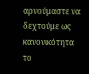αρνούμαστε να δεχτούμε ως κανονικότητα το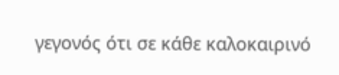γεγονός ότι σε κάθε καλοκαιρινό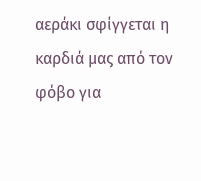αεράκι σφίγγεται η καρδιά μας από τον φόβο για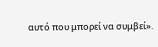αυτό που μπορεί να συμβεί».